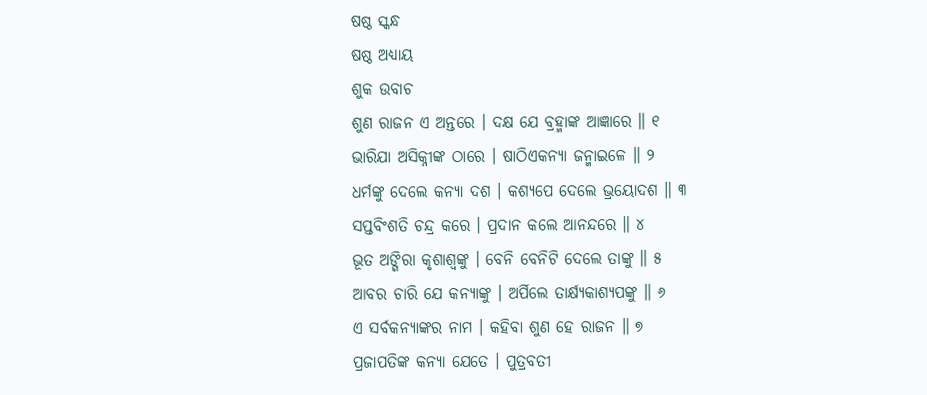ଷଷ୍ଠ ସ୍କନ୍ଧ
ଷଷ୍ଠ ଅଧ୍ୟାୟ
ଶୁକ ଉବାଚ
ଶୁଣ ରାଜନ ଏ ଅନ୍ତରେ । ଦକ୍ଷ ଯେ ବ୍ରହ୍ମାଙ୍କ ଆଜ୍ଞାରେ ॥ ୧
ଭାରିଯା ଅସିକ୍ନୀଙ୍କ ଠାରେ । ଷାଠିଏକନ୍ୟା ଜନ୍ମାଇଳେ ॥ ୨
ଧର୍ମଙ୍କୁ ଦେଲେ କନ୍ୟା ଦଶ । କଶ୍ୟପେ ଦେଲେ ଭ୍ରୟୋଦଶ ॥ ୩
ସପ୍ତବିଂଶତି ଚନ୍ଦ୍ର କରେ । ପ୍ରଦାନ କଲେ ଆନନ୍ଦରେ ॥ ୪
ଭୂତ ଅଙ୍ଗିରା କୃଶାଶ୍ୱଙ୍କୁ । ବେନି ବେନିଟି ଦେଲେ ତାଙ୍କୁ ॥ ୫
ଆବର ଚାରି ଯେ କନ୍ୟାଙ୍କୁ । ଅର୍ପିଲେ ତାର୍କ୍ଷ୍ୟକାଶ୍ୟପଙ୍କୁ ॥ ୬
ଏ ସର୍ବକନ୍ୟାଙ୍କର ନାମ । କହିବା ଶୁଣ ହେ ରାଜନ ॥ ୭
ପ୍ରଜାପତିଙ୍କ କନ୍ୟା ଯେତେ । ପୁତ୍ରବତୀ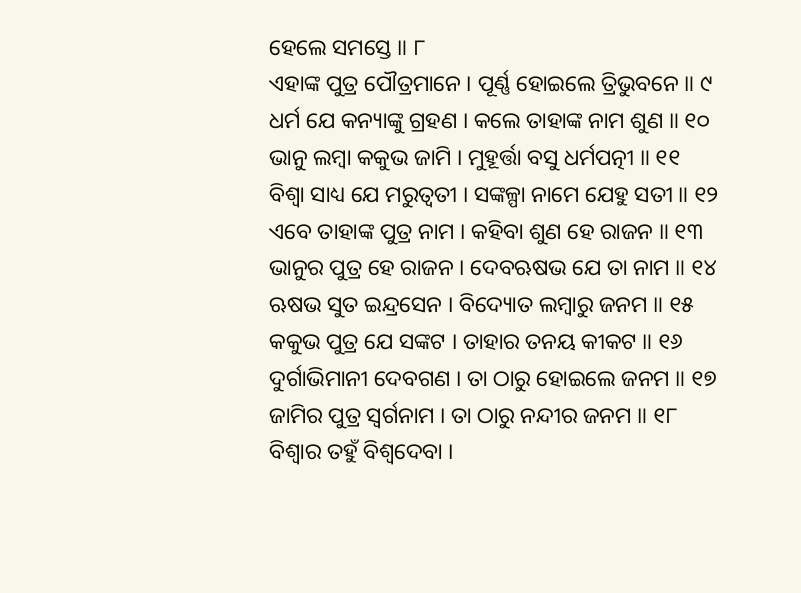ହେଲେ ସମସ୍ତେ ॥ ୮
ଏହାଙ୍କ ପୁତ୍ର ପୌତ୍ରମାନେ । ପୂର୍ଣ୍ଣ ହୋଇଲେ ତ୍ରିଭୁବନେ ॥ ୯
ଧର୍ମ ଯେ କନ୍ୟାଙ୍କୁ ଗ୍ରହଣ । କଲେ ତାହାଙ୍କ ନାମ ଶୁଣ ॥ ୧୦
ଭାନୁ ଲମ୍ବା କକୁଭ ଜାମି । ମୁହୂର୍ତ୍ତା ବସୁ ଧର୍ମପତ୍ନୀ ॥ ୧୧
ବିଶ୍ୱା ସାଧ୍ୟ ଯେ ମରୁତ୍ୱତୀ । ସଙ୍କଳ୍ପା ନାମେ ଯେହୁ ସତୀ ॥ ୧୨
ଏବେ ତାହାଙ୍କ ପୁତ୍ର ନାମ । କହିବା ଶୁଣ ହେ ରାଜନ ॥ ୧୩
ଭାନୁର ପୁତ୍ର ହେ ରାଜନ । ଦେବଋଷଭ ଯେ ତା ନାମ ॥ ୧୪
ଋଷଭ ସୁତ ଇନ୍ଦ୍ରସେନ । ବିଦ୍ୟୋତ ଲମ୍ବାରୁ ଜନମ ॥ ୧୫
କକୁଭ ପୁତ୍ର ଯେ ସଙ୍କଟ । ତାହାର ତନୟ କୀକଟ ॥ ୧୬
ଦୁର୍ଗାଭିମାନୀ ଦେବଗଣ । ତା ଠାରୁ ହୋଇଲେ ଜନମ ॥ ୧୭
ଜାମିର ପୁତ୍ର ସ୍ୱର୍ଗନାମ । ତା ଠାରୁ ନନ୍ଦୀର ଜନମ ॥ ୧୮
ବିଶ୍ୱାର ତହୁଁ ବିଶ୍ୱଦେବା ।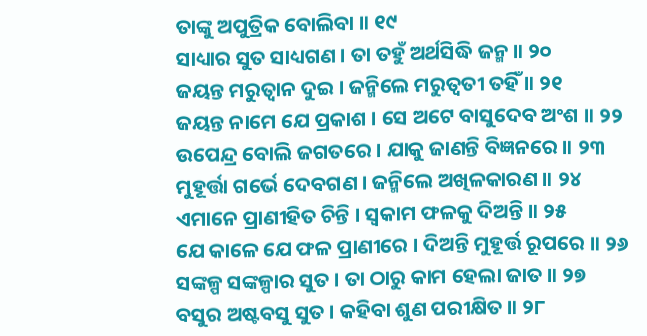ତାଙ୍କୁ ଅପୁତ୍ରିକ ବୋଲିବା ॥ ୧୯
ସାଧ୍ୟାର ସୁତ ସାଧ୍ୟଗଣ । ତା ତହୁଁ ଅର୍ଥସିଦ୍ଧି ଜନ୍ମ ॥ ୨୦
ଜୟନ୍ତ ମରୁତ୍ୱାନ ଦୁଇ । ଜନ୍ମିଲେ ମରୁତ୍ୱତୀ ତହିଁ ॥ ୨୧
ଜୟନ୍ତ ନାମେ ଯେ ପ୍ରକାଶ । ସେ ଅଟେ ବାସୁଦେବ ଅଂଶ ॥ ୨୨
ଉପେନ୍ଦ୍ର ବୋଲି ଜଗତରେ । ଯାକୁ ଜାଣନ୍ତି ବିଜ୍ଞନରେ ॥ ୨୩
ମୁହୂର୍ତ୍ତା ଗର୍ଭେ ଦେବଗଣ । ଜନ୍ମିଲେ ଅଖିଳକାରଣ ॥ ୨୪
ଏମାନେ ପ୍ରାଣୀହିତ ଚିନ୍ତି । ସ୍ୱକାମ ଫଳକୁ ଦିଅନ୍ତି ॥ ୨୫
ଯେ କାଳେ ଯେ ଫଳ ପ୍ରାଣୀରେ । ଦିଅନ୍ତି ମୁହୂର୍ତ୍ତ ରୂପରେ ॥ ୨୬
ସଙ୍କଳ୍ପ ସଙ୍କଳ୍ପାର ସୁତ । ତା ଠାରୁ କାମ ହେଲା ଜାତ ॥ ୨୭
ବସୁର ଅଷ୍ଟବସୁ ସୁତ । କହିବା ଶୁଣ ପରୀକ୍ଷିତ ॥ ୨୮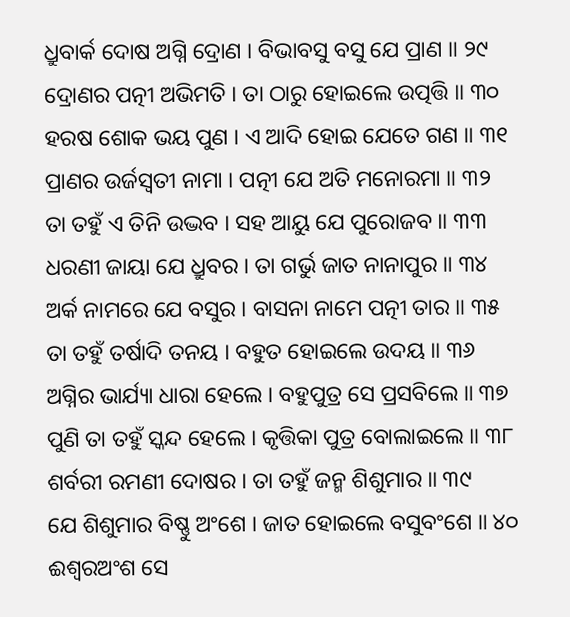ଧ୍ରୁବାର୍କ ଦୋଷ ଅଗ୍ନି ଦ୍ରୋଣ । ବିଭାବସୁ ବସୁ ଯେ ପ୍ରାଣ ॥ ୨୯
ଦ୍ରୋଣର ପତ୍ନୀ ଅଭିମତି । ତା ଠାରୁ ହୋଇଲେ ଉତ୍ପତ୍ତି ॥ ୩୦
ହରଷ ଶୋକ ଭୟ ପୁଣ । ଏ ଆଦି ହୋଇ ଯେତେ ଗଣ ॥ ୩୧
ପ୍ରାଣର ଉର୍ଜସ୍ୱତୀ ନାମା । ପତ୍ନୀ ଯେ ଅତି ମନୋରମା ॥ ୩୨
ତା ତହୁଁ ଏ ତିନି ଉଦ୍ଭବ । ସହ ଆୟୁ ଯେ ପୁରୋଜବ ॥ ୩୩
ଧରଣୀ ଜାୟା ଯେ ଧ୍ରୁବର । ତା ଗର୍ଭୁ ଜାତ ନାନାପୁର ॥ ୩୪
ଅର୍କ ନାମରେ ଯେ ବସୁର । ବାସନା ନାମେ ପତ୍ନୀ ତାର ॥ ୩୫
ତା ତହୁଁ ତର୍ଷାଦି ତନୟ । ବହୁତ ହୋଇଲେ ଉଦୟ ॥ ୩୬
ଅଗ୍ନିର ଭାର୍ଯ୍ୟା ଧାରା ହେଲେ । ବହୁପୁତ୍ର ସେ ପ୍ରସବିଲେ ॥ ୩୭
ପୁଣି ତା ତହୁଁ ସ୍କନ୍ଦ ହେଲେ । କୃତ୍ତିକା ପୁତ୍ର ବୋଲାଇଲେ ॥ ୩୮
ଶର୍ବରୀ ରମଣୀ ଦୋଷର । ତା ତହୁଁ ଜନ୍ମ ଶିଶୁମାର ॥ ୩୯
ଯେ ଶିଶୁମାର ବିଷ୍ଣୁ ଅଂଶେ । ଜାତ ହୋଇଲେ ବସୁବଂଶେ ॥ ୪୦
ଈଶ୍ୱରଅଂଶ ସେ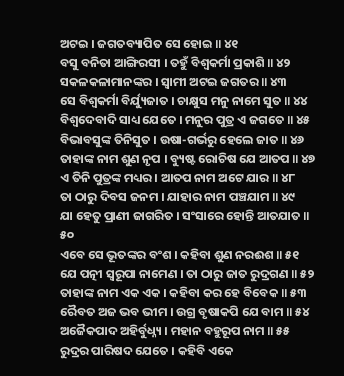ଅଟଇ । ଜଗତବ୍ୟାପିତ ସେ ହୋଇ ॥ ୪୧
ବସୁ ବନିତା ଆଙ୍ଗିରସୀ । ତହୁଁ ବିଶ୍ୱକର୍ମା ପ୍ରକାଶି ॥ ୪୨
ସକଳକଳାମାନଙ୍କର । ସ୍ୱାମୀ ଅଟଇ ଜଗତର ॥ ୪୩
ସେ ବିଶ୍ୱକର୍ମା ବିର୍ଯ୍ୟୁଜାତ । ଚାକ୍ଷୁସ ମନୁ ନାମେ ସୁତ ॥ ୪୪
ବିଶ୍ୱଦେବାଦି ସାଧ୍ୟ ଯେତେ । ମନୁର ପୁତ୍ର ଏ ଜଗତେ ॥ ୪୫
ବିଭାବସୁଙ୍କ ତିନିସୁତ । ଉଷା-ଗର୍ଭରୁ ହେଲେ ଜାତ ॥ ୪୬
ତାହାଙ୍କ ନାମ ଶୁଣ ନୃପ । ବ୍ୟୁଷ୍ଟ ରୋଚିଷ ଯେ ଆତପ ॥ ୪୭
ଏ ତିନି ପୁତ୍ରଙ୍କ ମଧ୍ୟର । ଆତପ ନାମ ଅଟେ ଯାର ॥ ୪୮
ତା ଠାରୁ ଦିବସ ଜନମ । ଯାହାର ନାମ ପଞ୍ଚଯାମ ॥ ୪୯
ଯା ହେତୁ ପ୍ରାଣୀ ଜାଗରିତ । ସଂସାରେ ହୋନ୍ତି ଆତଯାତ ॥ ୫୦
ଏବେ ସେ ଭୂତଙ୍କର ବଂଶ । କହିବା ଶୁଣ ନରଈଶ ॥ ୫୧
ଯେ ପତ୍ନୀ ସ୍ୱରୂପା ନାମେଣ । ତା ଠାରୁ ଜାତ ରୁଦ୍ରଗଣ ॥ ୫୨
ତାହାଙ୍କ ନାମ ଏକ ଏକ । କହିବା କର ହେ ବିବେକ ॥ ୫୩
ରୈବତ ଅଜ ଭବ ଭୀମ । ଉଗ୍ର ବୃଷାକପି ଯେ ବାମ ॥ ୫୪
ଅଜୈକପାଦ ଅହିର୍ବୁଧ୍ନ୍ୟ । ମହାନ ବହୁରୂପ ନାମ ॥ ୫୫
ରୁଦ୍ରର ପାରିଷଦ ଯେତେ । କହିବି ଏକେ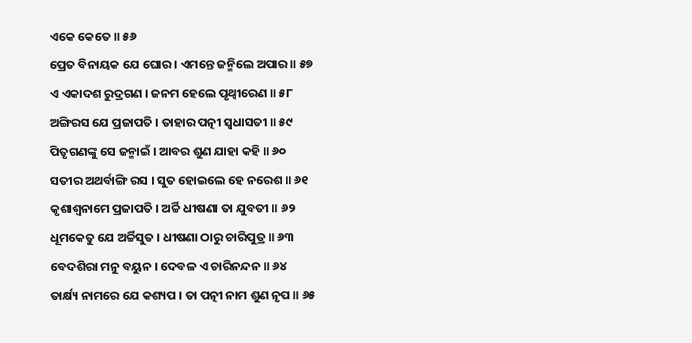ଏକେ କେତେ ॥ ୫୬
ପ୍ରେତ ବିନାୟକ ଯେ ଘୋର । ଏମନ୍ତେ ଜନ୍ମିଲେ ଅପାର ॥ ୫୭
ଏ ଏକାଦଶ ରୁଦ୍ରଗଣ । ଜନମ ହେଲେ ପୃଥ୍ୱୀରେଣ ॥ ୫୮
ଅଙ୍ଗିରସ ଯେ ପ୍ରଜାପତି । ତାହାର ପତ୍ନୀ ସ୍ୱଧାସତୀ ॥ ୫୯
ପିତୃଗଣଙ୍କୁ ସେ ଜନ୍ମାଇଁ । ଆବର ଶୁଣ ଯାହା କହି ॥ ୬୦
ସତୀର ଅଥର୍ବାଙ୍ଗି ରସ । ସୁତ ହୋଇଲେ ହେ ନରେଶ ॥ ୬୧
କୃଶାଶ୍ୱନାମେ ପ୍ରଜାପତି । ଅର୍ଚ୍ଚି ଧୀଷଣା ତା ଯୁବତୀ ॥ ୬୨
ଧୂମକେତୁ ଯେ ଅର୍ଚ୍ଚିସୁତ । ଧୀଷଣା ଠାରୁ ଚାରିପୁତ୍ର ॥ ୬୩
ବେଦଶିରା ମନୁ ବୟୁନ । ଦେବଳ ଏ ଚାରିନନ୍ଦନ ॥ ୬୪
ତାର୍କ୍ଷ୍ୟ ନାମରେ ଯେ କଶ୍ୟପ । ତା ପତ୍ନୀ ନାମ ଶୁଣ ନୃପ ॥ ୬୫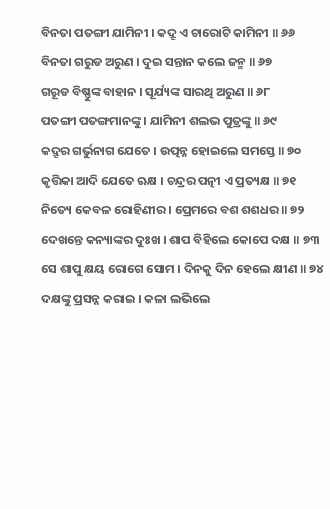ବିନତା ପତଙ୍ଗୀ ଯାମିନୀ । କଦ୍ରୂ ଏ ଚାରୋଟି କାମିନୀ ॥ ୬୬
ବିନତା ଗରୁଡ ଅରୁଣ । ଦୁଇ ସନ୍ତାନ କଲେ ଜନ୍ମ ॥ ୬୭
ଗରୂଡ ବିଷ୍ଣୁଙ୍କ ବାହାନ । ସୂର୍ଯ୍ୟଙ୍କ ସାରଥି ଅରୁଣ ॥ ୬୮
ପତଙ୍ଗୀ ପତଙ୍ଗମାନଙ୍କୁ । ଯାମିନୀ ଶଲଭ ପୁତ୍ରଙ୍କୁ ॥ ୬୯
କଦ୍ରୂର ଗର୍ଭୁନାଗ ଯେତେ । ଉତ୍ପନ୍ନ ହୋଇଲେ ସମସ୍ତେ ॥ ୭୦
କୃତ୍ତିକା ଆଦି ଯେତେ ଋକ୍ଷ । ଚନ୍ଦ୍ରର ପତ୍ନୀ ଏ ପ୍ରତ୍ୟକ୍ଷ ॥ ୭୧
ନିତ୍ୟେ କେବଳ ରୋହିଣୀର । ପ୍ରେମରେ ବଶ ଶଶଧର ॥ ୭୨
ଦେଖନ୍ତେ କନ୍ୟାଙ୍କର ଦୁଃଖ । ଶାପ ବିହିଲେ କୋପେ ଦକ୍ଷ ॥ ୭୩
ସେ ଶାପୁ କ୍ଷୟ ରୋଗେ ସୋମ । ଦିନକୁ ଦିନ ହେଲେ କ୍ଷୀଣ ॥ ୭୪
ଦକ୍ଷଙ୍କୁ ପ୍ରସନ୍ନ କରାଇ । କଳା ଲଭିଲେ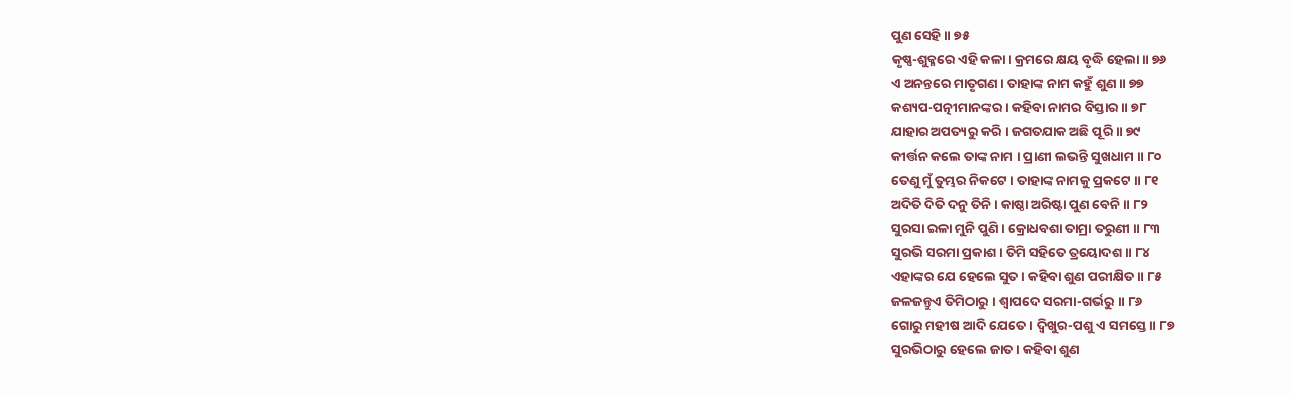ପୁଣ ସେହି ॥ ୭୫
କୃଷ୍ଣ-ଶୁକ୍ଳରେ ଏହି କଳା । କ୍ରମରେ କ୍ଷୟ ବୃଦ୍ଧି ହେଲା ॥ ୭୬
ଏ ଅନନ୍ତରେ ମାତୃଗଣ । ତାହାଙ୍କ ନାମ କହୁଁ ଶୁଣ ॥ ୭୭
କଶ୍ୟପ-ପତ୍ନୀମାନଙ୍କର । କହିବା ନାମର ବିସ୍ତାର ॥ ୭୮
ଯାହାର ଅପତ୍ୟରୁ କରି । ଜଗତଯାକ ଅଛି ପୂରି ॥ ୭୯
କୀର୍ତ୍ତନ କଲେ ତାଙ୍କ ନାମ । ପ୍ରାଣୀ ଲଭନ୍ତି ସୁଖଧାମ ॥ ୮୦
ତେଣୁ ମୁଁ ତୁମ୍ଭର ନିକଟେ । ତାହାଙ୍କ ନାମକୁ ପ୍ରକଟେ ॥ ୮୧
ଅଦିତି ଦିତି ଦନୁ ତିନି । କାଷ୍ଠା ଅରିଷ୍ଟା ପୁଣ ବେନି ॥ ୮୨
ସୁରସା ଇଳା ମୁନି ପୁଣି । କ୍ରୋଧବଶା ତାମ୍ରା ତରୁଣୀ ॥ ୮୩
ସୁରଭି ସରମା ପ୍ରକାଶ । ତିମି ସହିତେ ତ୍ରୟୋଦଶ ॥ ୮୪
ଏହାଙ୍କର ଯେ ହେଲେ ସୁତ । କହିବା ଶୁଣ ପରୀକ୍ଷିତ ॥ ୮୫
ଜଳଜନ୍ତୁଏ ତିମିଠାରୁ । ଶ୍ୱାପଦେ ସରମା-ଗର୍ଭରୁ ॥ ୮୬
ଗୋରୁ ମହୀଷ ଆଦି ଯେତେ । ଦ୍ୱିଖୁର-ପଶୁ ଏ ସମସ୍ତେ ॥ ୮୭
ସୁରଭିଠାରୁ ହେଲେ ଜାତ । କହିବା ଶୁଣ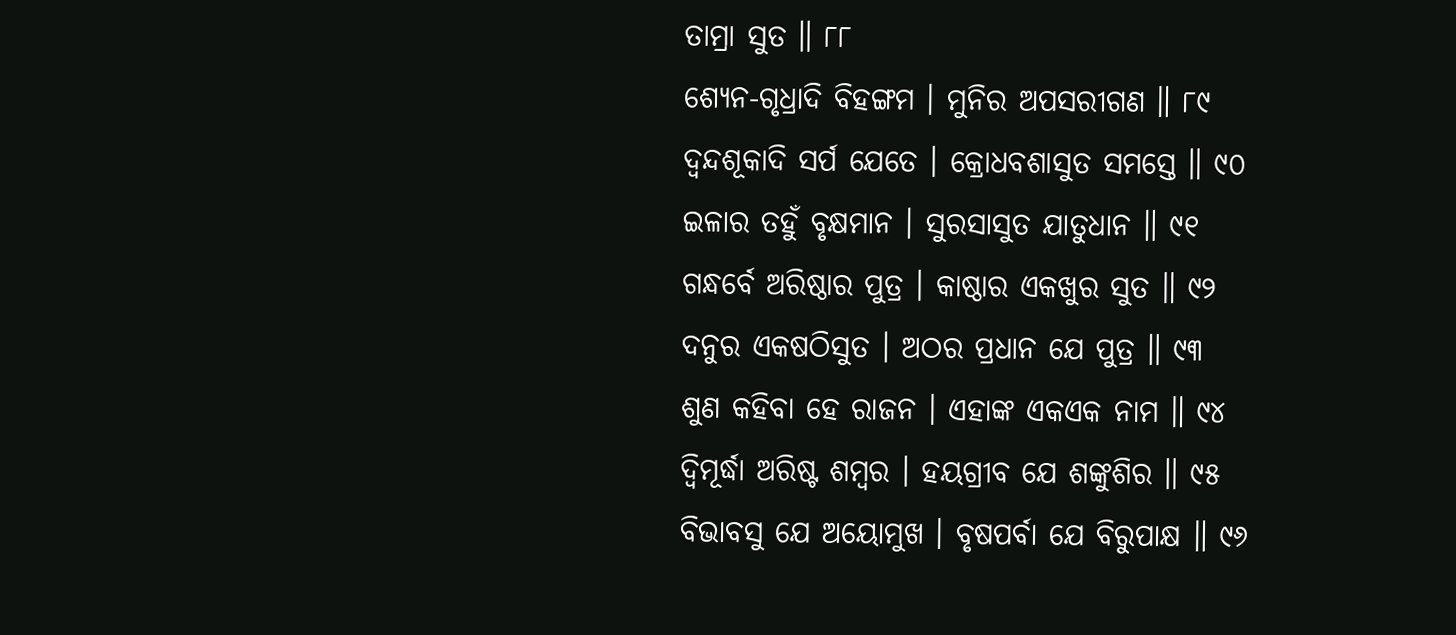ତାମ୍ରା ସୁତ ॥ ୮୮
ଶ୍ୟେନ-ଗୃଧ୍ରାଦି ବିହଙ୍ଗମ । ମୁନିର ଅପସରୀଗଣ ॥ ୮୯
ଦ୍ୱନ୍ଦଶୂକାଦି ସର୍ପ ଯେତେ । କ୍ରୋଧବଶାସୁତ ସମସ୍ତେ ॥ ୯୦
ଇଳାର ତହୁଁ ବୃକ୍ଷମାନ । ସୁରସାସୁତ ଯାତୁଧାନ ॥ ୯୧
ଗନ୍ଧର୍ବେ ଅରିଷ୍ଠାର ପୁତ୍ର । କାଷ୍ଠାର ଏକଖୁର ସୁତ ॥ ୯୨
ଦନୁର ଏକଷଠିସୁତ । ଅଠର ପ୍ରଧାନ ଯେ ପୁତ୍ର ॥ ୯୩
ଶୁଣ କହିବା ହେ ରାଜନ । ଏହାଙ୍କ ଏକଏକ ନାମ ॥ ୯୪
ଦ୍ୱିମୂର୍ଦ୍ଧା ଅରିଷ୍ଟ ଶମ୍ବର । ହୟଗ୍ରୀବ ଯେ ଶଙ୍କୁଶିର ॥ ୯୫
ବିଭାବସୁ ଯେ ଅୟୋମୁଖ । ବୃଷପର୍ବା ଯେ ବିରୁପାକ୍ଷ ॥ ୯୬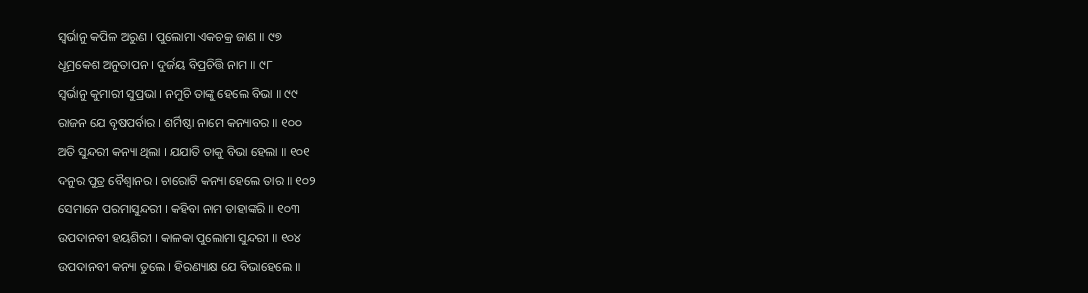ସ୍ୱର୍ଭାନୁ କପିଳ ଅରୁଣ । ପୁଲୋମା ଏକଚକ୍ର ଜାଣ ॥ ୯୭
ଧୂମ୍ରକେଶ ଅନୁତାପନ । ଦୁର୍ଜୟ ବିପ୍ରଚିତ୍ତି ନାମ ॥ ୯୮
ସ୍ୱର୍ଭାନୁ କୁମାରୀ ସୁପ୍ରଭା । ନମୁଚି ତାଙ୍କୁ ହେଲେ ବିଭା ॥ ୯୯
ରାଜନ ଯେ ବୃଷପର୍ବାର । ଶର୍ମିଷ୍ଠା ନାମେ କନ୍ୟାବର ॥ ୧୦୦
ଅତି ସୁନ୍ଦରୀ କନ୍ୟା ଥିଲା । ଯଯାତି ତାକୁ ବିଭା ହେଲା ॥ ୧୦୧
ଦନୁର ପୁତ୍ର ବୈଶ୍ୱାନର । ଚାରୋଟି କନ୍ୟା ହେଲେ ତାର ॥ ୧୦୨
ସେମାନେ ପରମାସୁନ୍ଦରୀ । କହିବା ନାମ ତାହାଙ୍କରି ॥ ୧୦୩
ଉପଦାନବୀ ହୟଶିରୀ । କାଳକା ପୁଲୋମା ସୁନ୍ଦରୀ ॥ ୧୦୪
ଉପଦାନବୀ କନ୍ୟା ତୁଲେ । ହିରଣ୍ୟାକ୍ଷ ଯେ ବିଭାହେଲେ ॥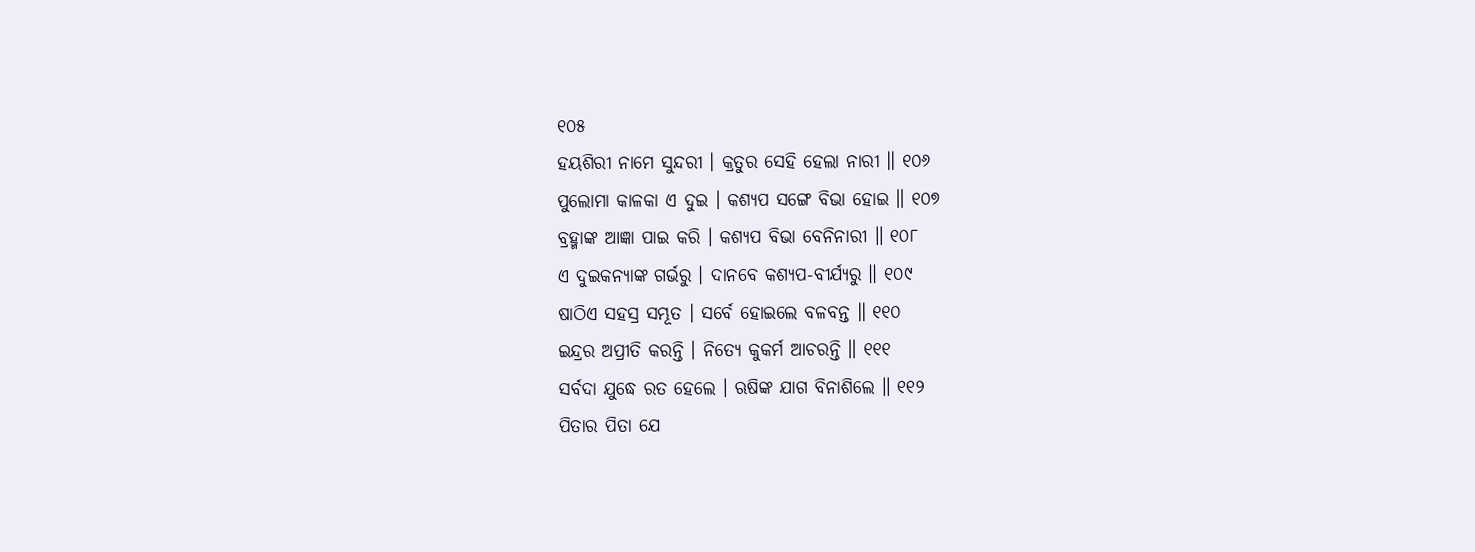୧୦୫
ହୟଶିରୀ ନାମେ ସୁନ୍ଦରୀ । କ୍ରତୁର ସେହି ହେଲା ନାରୀ ॥ ୧୦୬
ପୁଲୋମା କାଳକା ଏ ଦୁଇ । କଶ୍ୟପ ସଙ୍ଗେ ବିଭା ହୋଇ ॥ ୧୦୭
ବ୍ରହ୍ମାଙ୍କ ଆଜ୍ଞା ପାଇ କରି । କଶ୍ୟପ ବିଭା ବେନିନାରୀ ॥ ୧୦୮
ଏ ଦୁଇକନ୍ୟାଙ୍କ ଗର୍ଭରୁ । ଦାନବେ କଶ୍ୟପ-ବୀର୍ଯ୍ୟରୁ ॥ ୧୦୯
ଷାଠିଏ ସହସ୍ର ସମ୍ଭୂତ । ସର୍ବେ ହୋଇଲେ ବଳବନ୍ତ ॥ ୧୧୦
ଇନ୍ଦ୍ରର ଅପ୍ରୀତି କରନ୍ତି । ନିତ୍ୟେ କୁକର୍ମ ଆଚରନ୍ତି ॥ ୧୧୧
ସର୍ବଦା ଯୁଦ୍ଧେ ରତ ହେଲେ । ଋଷିଙ୍କ ଯାଗ ବିନାଶିଲେ ॥ ୧୧୨
ପିତାର ପିତା ଯେ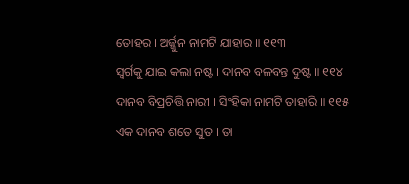ତୋହର । ଅର୍ଜ୍ଜୁନ ନାମଟି ଯାହାର ॥ ୧୧୩
ସ୍ୱର୍ଗକୁ ଯାଇ କଲା ନଷ୍ଟ । ଦାନବ ବଳବନ୍ତ ଦୁଷ୍ଟ ॥ ୧୧୪
ଦାନବ ବିପ୍ରଚିତ୍ତି ନାରୀ । ସିଂହିକା ନାମଟି ତାହାରି ॥ ୧୧୫
ଏକ ଦାନବ ଶତେ ସୁତ । ତା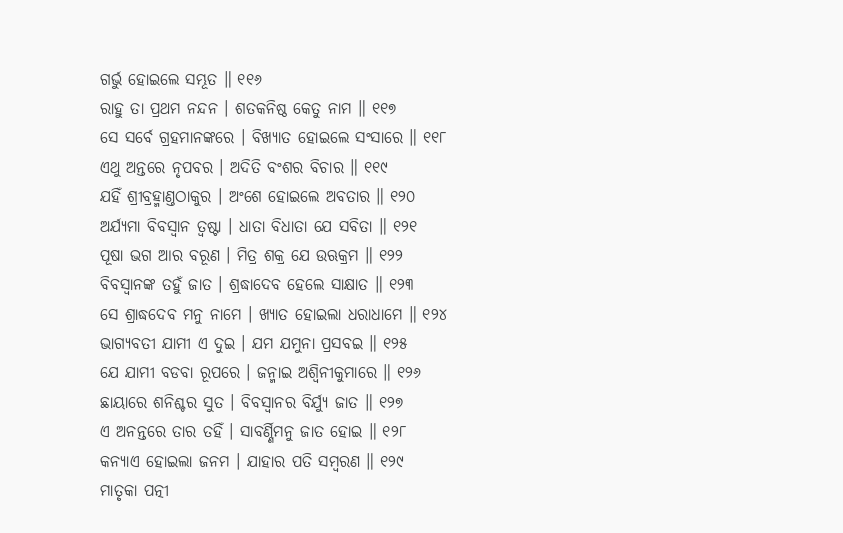ଗର୍ଭୁ ହୋଇଲେ ସମ୍ଭୂତ ॥ ୧୧୬
ରାହୁ ତା ପ୍ରଥମ ନନ୍ଦନ । ଶତକନିଷ୍ଠ କେତୁ ନାମ ॥ ୧୧୭
ସେ ସର୍ବେ ଗ୍ରହମାନଙ୍କରେ । ବିଖ୍ୟାତ ହୋଇଲେ ସଂସାରେ ॥ ୧୧୮
ଏଥୁ ଅନ୍ତରେ ନୃପବର । ଅଦିତି ବଂଶର ବିଚାର ॥ ୧୧୯
ଯହିଁ ଶ୍ରୀବ୍ରହ୍ମାଣ୍ତଠାକୁର । ଅଂଶେ ହୋଇଲେ ଅବତାର ॥ ୧୨୦
ଅର୍ଯ୍ୟମା ବିବସ୍ୱାନ ତ୍ୱଷ୍ଟା । ଧାତା ବିଧାତା ଯେ ସବିତା ॥ ୧୨୧
ପୂଷା ଭଗ ଆର ବରୂଣ । ମିତ୍ର ଶକ୍ର ଯେ ଉଋକ୍ରମ ॥ ୧୨୨
ବିବସ୍ୱାନଙ୍କ ତହୁଁ ଜାତ । ଶ୍ରଦ୍ଧାଦେବ ହେଲେ ସାକ୍ଷାତ ॥ ୧୨୩
ସେ ଶ୍ରାଦ୍ଧଦେବ ମନୁ ନାମେ । ଖ୍ୟାତ ହୋଇଲା ଧରାଧାମେ ॥ ୧୨୪
ଭାଗ୍ୟବତୀ ଯାମୀ ଏ ଦୁଇ । ଯମ ଯମୁନା ପ୍ରସବଇ ॥ ୧୨୫
ଯେ ଯାମୀ ବଡବା ରୂପରେ । ଜନ୍ମାଇ ଅଶ୍ୱିନୀକୁମାରେ ॥ ୧୨୬
ଛାୟାରେ ଶନିଶ୍ଚର ସୁତ । ବିବସ୍ୱାନର ବିର୍ଯ୍ୟୁ ଜାତ ॥ ୧୨୭
ଏ ଅନନ୍ତରେ ତାର ତହିଁ । ସାବର୍ଣ୍ଣିମନୁ ଜାତ ହୋଇ ॥ ୧୨୮
କନ୍ୟାଏ ହୋଇଲା ଜନମ । ଯାହାର ପତି ସମ୍ବରଣ ॥ ୧୨୯
ମାତୃକା ପତ୍ନୀ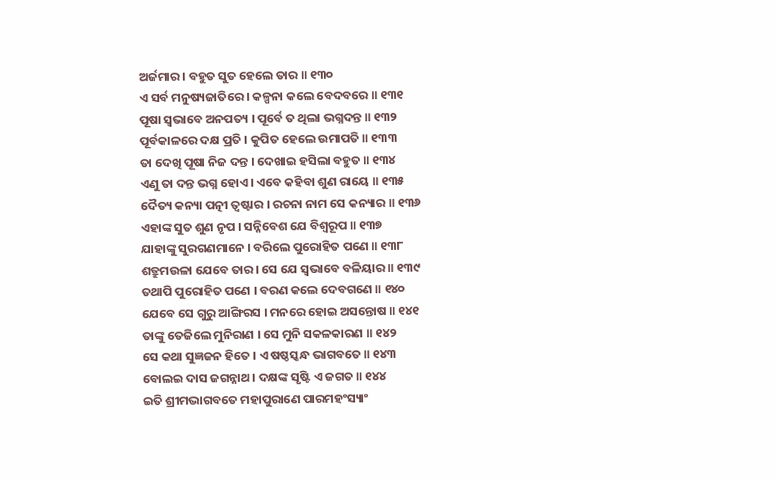ଅର୍ଜମାର । ବହୁତ ସୁତ ହେଲେ ତାର ॥ ୧୩୦
ଏ ସର୍ବ ମନୁଷ୍ୟଜାତିରେ । କଳ୍ପନା କଲେ ବେଦବରେ ॥ ୧୩୧
ପୂଷା ସ୍ୱଭାବେ ଅନପତ୍ୟ । ପୂର୍ବେ ତ ଥିଲା ଭଗ୍ନଦନ୍ତ ॥ ୧୩୨
ପୂର୍ବକାଳରେ ଦକ୍ଷ ପ୍ରତି । କୁପିତ ହେଲେ ଉମାପତି ॥ ୧୩୩
ତା ଦେଖି ପୂଷା ନିଜ ଦନ୍ତ । ଦେଖାଇ ହସିଲା ବହୁତ ॥ ୧୩୪
ଏଣୁ ତା ଦନ୍ତ ଭଗ୍ନ ହୋଏ । ଏବେ କହିବା ଶୁଣ ରାୟେ ॥ ୧୩୫
ଦୈତ୍ୟ କନ୍ୟା ପତ୍ନୀ ତ୍ୱଷ୍ଟାର । ରଚନା ନାମ ସେ କନ୍ୟାର ॥ ୧୩୬
ଏହାଙ୍କ ସୁତ ଶୁଣ ନୃପ । ସନ୍ନିବେଶ ଯେ ବିଶ୍ୱରୂପ ॥ ୧୩୭
ଯାହାଙ୍କୁ ସୁରଗଣମାନେ । ବରିଲେ ପୁରୋହିତ ପଣେ ॥ ୧୩୮
ଶତ୍ରୁମଉଳା ଯେବେ ତାର । ସେ ଯେ ସ୍ୱଭାବେ ବଳିୟାର ॥ ୧୩୯
ତଥାପି ପୁରୋହିତ ପଣେ । ବରଣ କଲେ ଦେବଗଣେ ॥ ୧୪୦
ଯେବେ ସେ ଗୁରୁ ଆଙ୍ଗିରସ । ମନରେ ହୋଇ ଅସନ୍ତୋଷ ॥ ୧୪୧
ତାଙ୍କୁ ତେଜିଲେ ମୁନିରାଣ । ସେ ମୁନି ସକଳକାରଣ ॥ ୧୪୨
ସେ କଥା ସୁଜ୍ଞଜନ ହିତେ । ଏ ଷଷ୍ଠସ୍କନ୍ଧ ଭାଗବତେ ॥ ୧୪୩
ବୋଲଇ ଦାସ ଜଗନ୍ନାଥ । ଦକ୍ଷଙ୍କ ସୃଷ୍ଟି ଏ ଜଗତ ॥ ୧୪୪
ଇତି ଶ୍ରୀମଦ୍ଭାଗବତେ ମହାପୁରାଣେ ପାରମହଂସ୍ୟାଂ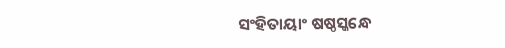ସଂହିତାୟାଂ ଷଷ୍ଠସ୍କନ୍ଧେ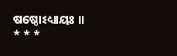ଷଷ୍ଠୋଽଧ୍ୟାୟଃ ॥
* * *